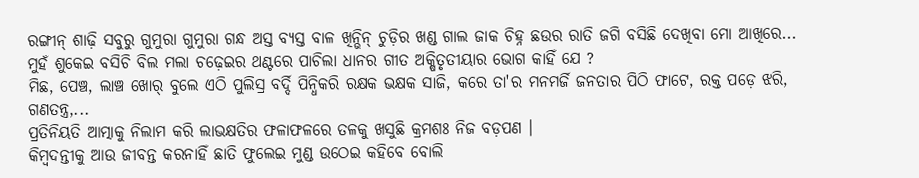ରଙ୍ଗୀନ୍ ଶାଢ଼ି ସବୁରୁ ଗୁମୁରା ଗୁମୁରା ଗନ୍ଧ ଅସ୍ତ ବ୍ୟସ୍ତ ବାଳ ଖିନ୍ଭିନ୍ ଚୁଡ଼ିର ଖଣ୍ଡ ଗାଲ ଜାକ ଚିହ୍ନ ଛଉର ରାତି ଜଗି ବସିଛି ଦେଖିବା ମୋ ଆଖିରେ...
ମୁହଁ ଶୁକେଇ ବସିଚି ବିଲ ମଲା ଚଢ଼େଇର ଥଣ୍ଟରେ ପାଚିଲା ଧାନର ଗୀତ ଅକ୍ଷିତୃତୀୟାର ଭୋଗ କାହିଁ ଯେ ?
ମିଛ, ପେଞ୍ଚ, ଲାଞ୍ଚ ଖୋର୍ ବୁଲେ ଏଠି ପୁଲିସ୍ର ବର୍ଦ୍ଦି ପିନ୍ଧିକରି ରକ୍ଷକ ଭକ୍ଷକ ସାଜି, କରେ ତା'ର ମନମର୍ଜି ଜନତାର ପିଠି ଫାଟେ, ରକ୍ତ ପଡ଼େ ଝରି, ଗଣତନ୍ତ୍ର,...
ପ୍ରତିନିୟତି ଆତ୍ମାକୁ ନିଲାମ କରି ଲାଭକ୍ଷତିର ଫଳାଫଳରେ ତଳକୁ ଖସୁଛି କ୍ରମଶଃ ନିଜ ବଡ଼ପଣ ।
କିମ୍ୱଦନ୍ତୀକୁ ଆଉ ଜୀବନ୍ତ କରନାହିଁ ଛାତି ଫୁଲେଇ ମୁଣ୍ଡ ଉଠେଇ କହିବେ ବୋଲି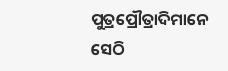ପୁତ୍ରପ୍ରୌତ୍ରାଦିମାନେ ସେଠି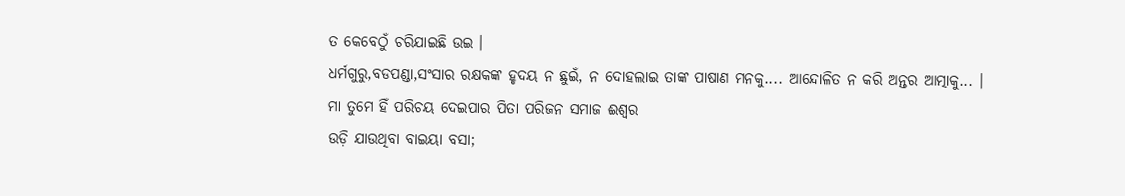ତ କେବେଠୁଁ ଚରିଯାଇଛି ଉଇ ।
ଧର୍ମଗୁରୁ,ବଡପଣ୍ଡା,ସଂସାର ରକ୍ଷକଙ୍କ ହୃଦୟ ନ ଛୁଇଁ, ନ ଦୋହଲାଇ ତାଙ୍କ ପାଷାଣ ମନକୁ.... ଆନ୍ଦୋଳିତ ନ କରି ଅନ୍ତର ଆତ୍ମାକୁ... ।
ମା ତୁମେ ହିଁ ପରିଚୟ ଦେଇପାର ପିତା ପରିଜନ ସମାଜ ଈଶ୍ୱର
ଉଡ଼ି ଯାଉଥିବା ବାଇୟା ବସା;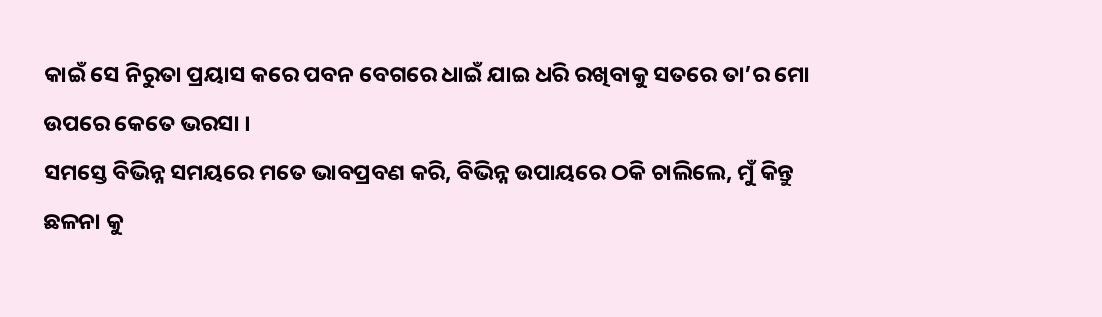କାଇଁ ସେ ନିରୁତା ପ୍ରୟାସ କରେ ପବନ ବେଗରେ ଧାଇଁ ଯାଇ ଧରି ରଖିବାକୁ ସତରେ ତା’ର ମୋ ଉପରେ କେତେ ଭରସା ।
ସମସ୍ତେ ବିଭିନ୍ନ ସମୟରେ ମତେ ଭାବପ୍ରବଣ କରି, ବିଭିନ୍ନ ଉପାୟରେ ଠକି ଚାଲିଲେ, ମୁଁ କିନ୍ତୁ ଛଳନା କୁ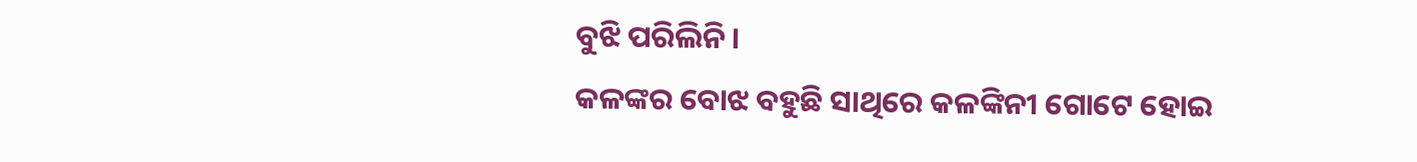ବୁଝି ପରିଲିନି ।
କଳଙ୍କର ବୋଝ ବହୁଛି ସାଥିରେ କଳଙ୍କିନୀ ଗୋଟେ ହୋଇ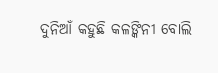ଦୁନିଆଁ କହୁଛି କଳଙ୍କିନୀ ବୋଲି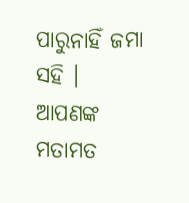ପାରୁନାହିଁ ଜମା ସହି ।
ଆପଣଙ୍କ ମତାମତ